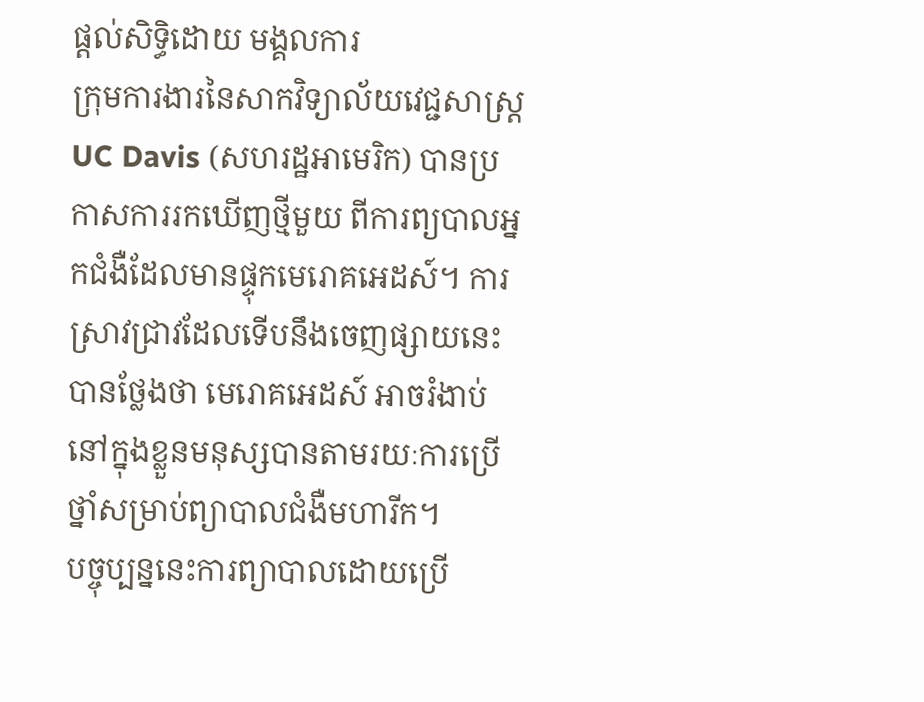ផ្ដល់សិទ្ធិដោយ មង្គលការ
ក្រុមការងារនៃសាកវិទ្យាល័យវេជ្ជសាស្ត្រ UC Davis (សហរដ្ឋអាមេរិក) បានប្រកាសការរកឃើញថ្មីមួយ ពីការព្យបាលអ្នកជំងឺដែលមានផ្ទុកមេរោគអេដស៍។ ការស្រាវជ្រាវដែលទើបនឹងចេញផ្សាយនេះ បានថ្លែងថា មេរោគអេដស៍ អាចរំងាប់នៅក្នុងខ្លួនមនុស្សបានតាមរយៈការប្រើថ្នាំសម្រាប់ព្យាបាលជំងឺមហារីក។
បច្ចុប្បន្ននេះការព្យាបាលដោយប្រើ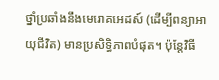ថ្នាំប្រឆាំងនឹងមេរោគអេដស៍ (ដើម្បីពន្យាអាយុជីវិត) មានប្រសិទ្ធិភាពបំផុត។ ប៉ុន្តែវិធី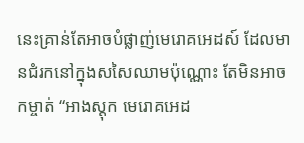នេះគ្រាន់តែអាចបំផ្លាញ់មេរោគអេដស៍ ដែលមានជំរកនៅក្នុងសសៃឈាមប៉ុណ្ណោះ តែមិនអាចកម្ចាត់ “អាងស្តុក មេរោគអេដ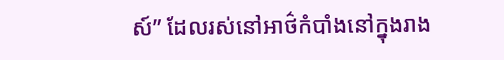ស៍” ដែលរស់នៅអាថ៌កំបាំងនៅក្នុងរាង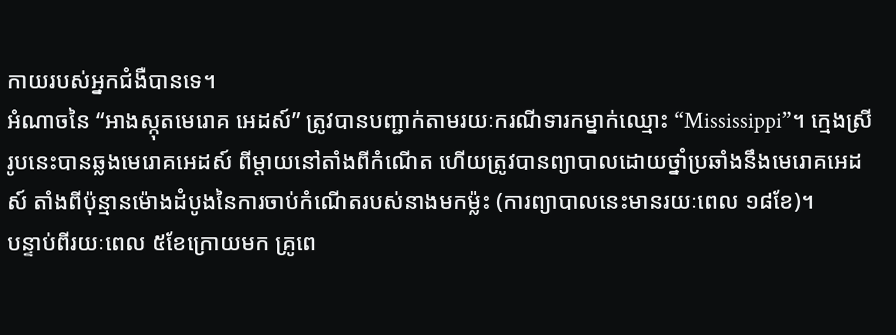កាយរបស់អ្នកជំងឺបានទេ។
អំណាចនៃ “អាងស្កុតមេរោគ អេដស៍” ត្រូវបានបញ្ជាក់តាមរយៈករណីទារកម្នាក់ឈ្មោះ “Mississippi”។ ក្មេងស្រីរូបនេះបានឆ្លងមេរោគអេដស៍ ពីម្តាយនៅតាំងពីកំណើត ហើយត្រូវបានព្យាបាលដោយថ្នាំប្រឆាំងនឹងមេរោគអេដស៍ តាំងពីប៉ុន្មានម៉ោងដំបូងនៃការចាប់កំណើតរបស់នាងមកម្ល៉ះ (ការព្យាបាលនេះមានរយៈពេល ១៨ខែ)។
បន្ទាប់ពីរយៈពេល ៥ខែក្រោយមក គ្រូពេ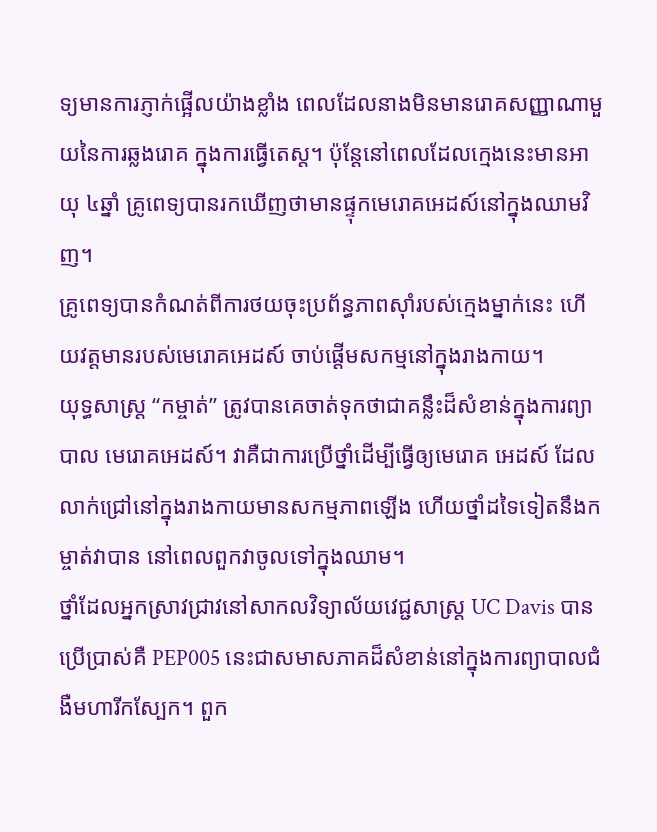ទ្យមានការភ្ញាក់ផ្អើលយ៉ាងខ្លាំង ពេលដែលនាងមិនមានរោគសញ្ញាណាមួយនៃការឆ្លងរោគ ក្នុងការធ្វើតេស្ត។ ប៉ុន្តែនៅពេលដែលក្មេងនេះមានអាយុ ៤ឆ្នាំ គ្រូពេទ្យបានរកឃើញថាមានផ្ទុកមេរោគអេដស៍នៅក្នុងឈាមវិញ។
គ្រូពេទ្យបានកំណត់ពីការថយចុះប្រព័ន្ធភាពស៊ាំរបស់ក្មេងម្នាក់នេះ ហើយវត្តមានរបស់មេរោគអេដស៍ ចាប់ផ្តើមសកម្មនៅក្នុងរាងកាយ។
យុទ្ធសាស្ត្រ “កម្ចាត់” ត្រូវបានគេចាត់ទុកថាជាគន្លឹះដ៏សំខាន់ក្នុងការព្យាបាល មេរោគអេដស៍។ វាគឺជាការប្រើថ្នាំដើម្បីធ្វើឲ្យមេរោគ អេដស៍ ដែលលាក់ជ្រៅនៅក្នុងរាងកាយមានសកម្មភាពឡើង ហើយថ្នាំដទៃទៀតនឹងកម្ចាត់វាបាន នៅពេលពួកវាចូលទៅក្នុងឈាម។
ថ្នាំដែលអ្នកស្រាវជ្រាវនៅសាកលវិទ្យាល័យវេជ្ជសាស្ត្រ UC Davis បានប្រើប្រាស់គឺ PEP005 នេះជាសមាសភាគដ៏សំខាន់នៅក្នុងការព្យាបាលជំងឺមហារីកស្បែក។ ពួក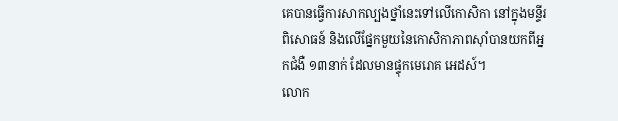គេបានធ្វើការសាកល្បងថ្នាំនេះទៅលើកោសិកា នៅក្នុងមន្ទីរពិសោធន៍ និងលើផ្នែកមួយនៃកោសិកាភាពស៊ាំបានយកពីអ្នកជំងឺ ១៣នាក់ ដែលមានផ្ទុកមេរោគ អេដស៍។
លោក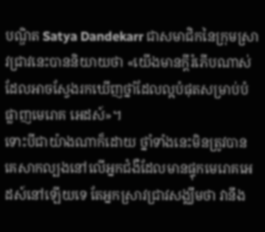បណ្ឌិត Satya Dandekarr ជាសមាជិកនៃក្រុមស្រាវជ្រាវនេះបាននិយាយថា «យើងមានក្តីរំភើបណាស់ដែលអាចស្វែងរកឃើញថ្នាំដែលល្អបំផុតសម្រាប់បំផ្លាញមេរោគ អេដស៍»។
ទោះបីជាយ៉ាងណាក៏ដោយ ថ្នាំទាំងនេះមិនត្រូវបានគេសាកល្បងនៅលើអ្នកជំងឺដែលមានផ្ទុកមេរោគអេដស៍នៅឡើយទេ តែអ្នកស្រាវជ្រាវសង្ឈឹមថា វានឹង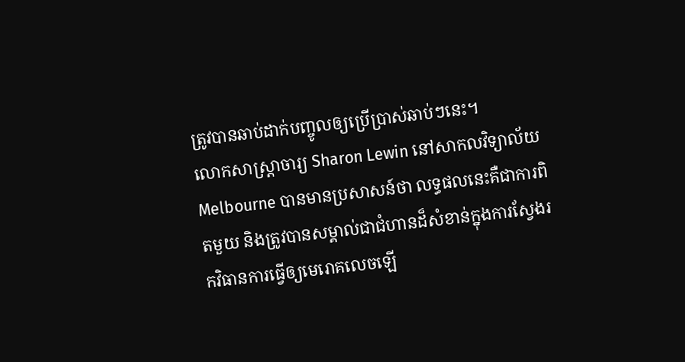ត្រូវបានឆាប់ដាក់បញ្ចូលឲ្យប្រើប្រាស់ឆាប់ៗនេះ។
លោកសាស្ត្រាចារ្យ Sharon Lewin នៅសាកលវិទ្យាល័យ Melbourne បានមានប្រសាសន៍ថា លទ្ធផលនេះគឺជាការពិតមួយ និងត្រូវបានសម្គាល់ជាជំហានដ៏សំខាន់ក្នុងការស្វែងរកវិធានការធ្វើឲ្យមេរោគលេចឡើ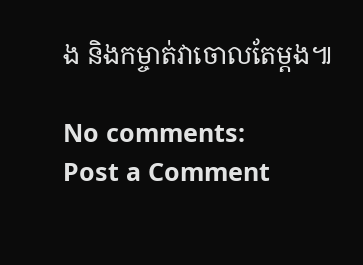ង និងកម្ចាត់វាចោលតែម្តង៕

No comments:
Post a Comment